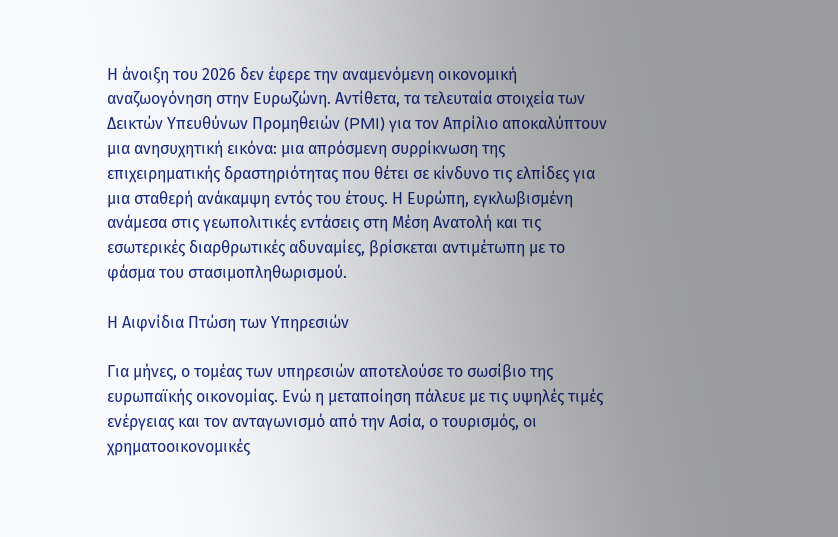Η άνοιξη του 2026 δεν έφερε την αναμενόμενη οικονομική αναζωογόνηση στην Ευρωζώνη. Αντίθετα, τα τελευταία στοιχεία των Δεικτών Υπευθύνων Προμηθειών (PMI) για τον Απρίλιο αποκαλύπτουν μια ανησυχητική εικόνα: μια απρόσμενη συρρίκνωση της επιχειρηματικής δραστηριότητας που θέτει σε κίνδυνο τις ελπίδες για μια σταθερή ανάκαμψη εντός του έτους. Η Ευρώπη, εγκλωβισμένη ανάμεσα στις γεωπολιτικές εντάσεις στη Μέση Ανατολή και τις εσωτερικές διαρθρωτικές αδυναμίες, βρίσκεται αντιμέτωπη με το φάσμα του στασιμοπληθωρισμού.

Η Αιφνίδια Πτώση των Υπηρεσιών

Για μήνες, ο τομέας των υπηρεσιών αποτελούσε το σωσίβιο της ευρωπαϊκής οικονομίας. Ενώ η μεταποίηση πάλευε με τις υψηλές τιμές ενέργειας και τον ανταγωνισμό από την Ασία, ο τουρισμός, οι χρηματοοικονομικές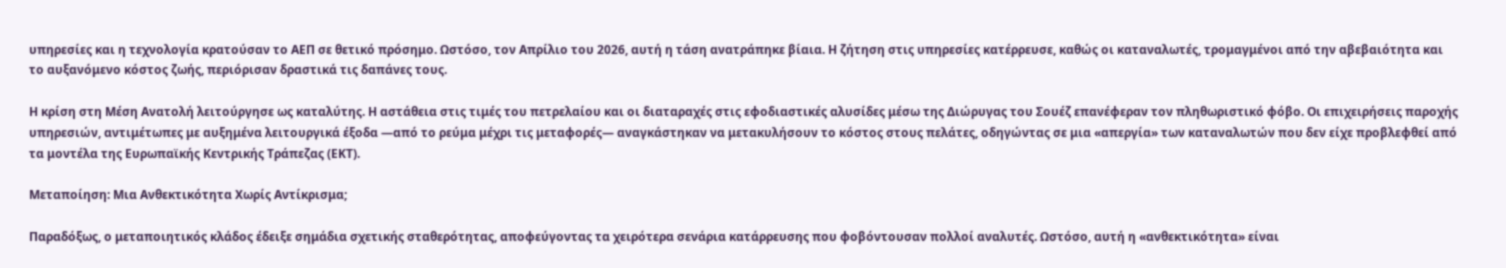υπηρεσίες και η τεχνολογία κρατούσαν το ΑΕΠ σε θετικό πρόσημο. Ωστόσο, τον Απρίλιο του 2026, αυτή η τάση ανατράπηκε βίαια. Η ζήτηση στις υπηρεσίες κατέρρευσε, καθώς οι καταναλωτές, τρομαγμένοι από την αβεβαιότητα και το αυξανόμενο κόστος ζωής, περιόρισαν δραστικά τις δαπάνες τους.

Η κρίση στη Μέση Ανατολή λειτούργησε ως καταλύτης. Η αστάθεια στις τιμές του πετρελαίου και οι διαταραχές στις εφοδιαστικές αλυσίδες μέσω της Διώρυγας του Σουέζ επανέφεραν τον πληθωριστικό φόβο. Οι επιχειρήσεις παροχής υπηρεσιών, αντιμέτωπες με αυξημένα λειτουργικά έξοδα —από το ρεύμα μέχρι τις μεταφορές— αναγκάστηκαν να μετακυλήσουν το κόστος στους πελάτες, οδηγώντας σε μια «απεργία» των καταναλωτών που δεν είχε προβλεφθεί από τα μοντέλα της Ευρωπαϊκής Κεντρικής Τράπεζας (ΕΚΤ).

Μεταποίηση: Μια Ανθεκτικότητα Χωρίς Αντίκρισμα;

Παραδόξως, ο μεταποιητικός κλάδος έδειξε σημάδια σχετικής σταθερότητας, αποφεύγοντας τα χειρότερα σενάρια κατάρρευσης που φοβόντουσαν πολλοί αναλυτές. Ωστόσο, αυτή η «ανθεκτικότητα» είναι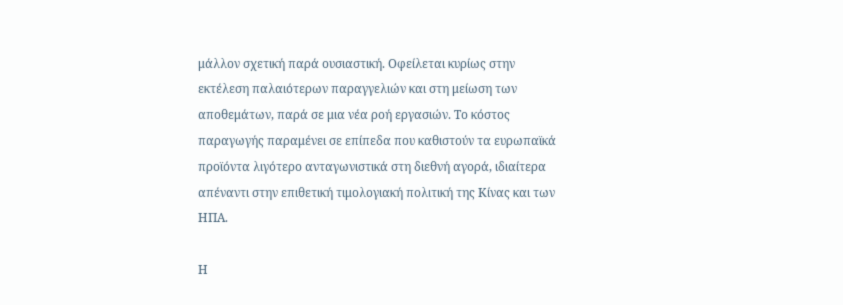μάλλον σχετική παρά ουσιαστική. Οφείλεται κυρίως στην εκτέλεση παλαιότερων παραγγελιών και στη μείωση των αποθεμάτων, παρά σε μια νέα ροή εργασιών. Το κόστος παραγωγής παραμένει σε επίπεδα που καθιστούν τα ευρωπαϊκά προϊόντα λιγότερο ανταγωνιστικά στη διεθνή αγορά, ιδιαίτερα απέναντι στην επιθετική τιμολογιακή πολιτική της Κίνας και των ΗΠΑ.

Η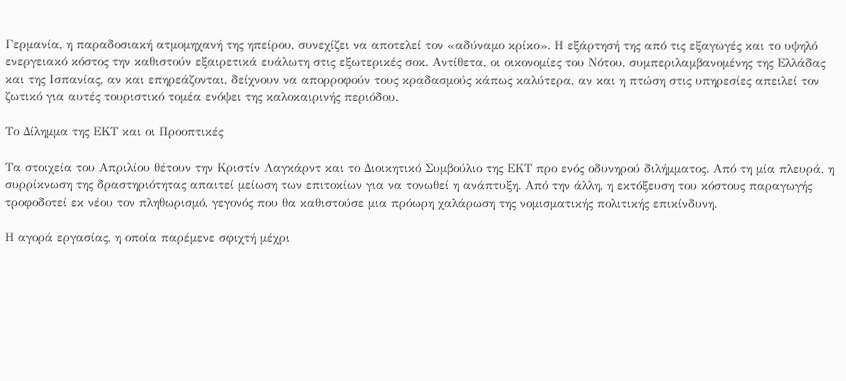Γερμανία, η παραδοσιακή ατμομηχανή της ηπείρου, συνεχίζει να αποτελεί τον «αδύναμο κρίκο». Η εξάρτησή της από τις εξαγωγές και το υψηλό ενεργειακό κόστος την καθιστούν εξαιρετικά ευάλωτη στις εξωτερικές σοκ. Αντίθετα, οι οικονομίες του Νότου, συμπεριλαμβανομένης της Ελλάδας και της Ισπανίας, αν και επηρεάζονται, δείχνουν να απορροφούν τους κραδασμούς κάπως καλύτερα, αν και η πτώση στις υπηρεσίες απειλεί τον ζωτικό για αυτές τουριστικό τομέα ενόψει της καλοκαιρινής περιόδου.

Το Δίλημμα της ΕΚΤ και οι Προοπτικές

Τα στοιχεία του Απριλίου θέτουν την Κριστίν Λαγκάρντ και το Διοικητικό Συμβούλιο της ΕΚΤ προ ενός οδυνηρού διλήμματος. Από τη μία πλευρά, η συρρίκνωση της δραστηριότητας απαιτεί μείωση των επιτοκίων για να τονωθεί η ανάπτυξη. Από την άλλη, η εκτόξευση του κόστους παραγωγής τροφοδοτεί εκ νέου τον πληθωρισμό, γεγονός που θα καθιστούσε μια πρόωρη χαλάρωση της νομισματικής πολιτικής επικίνδυνη.

Η αγορά εργασίας, η οποία παρέμενε σφιχτή μέχρι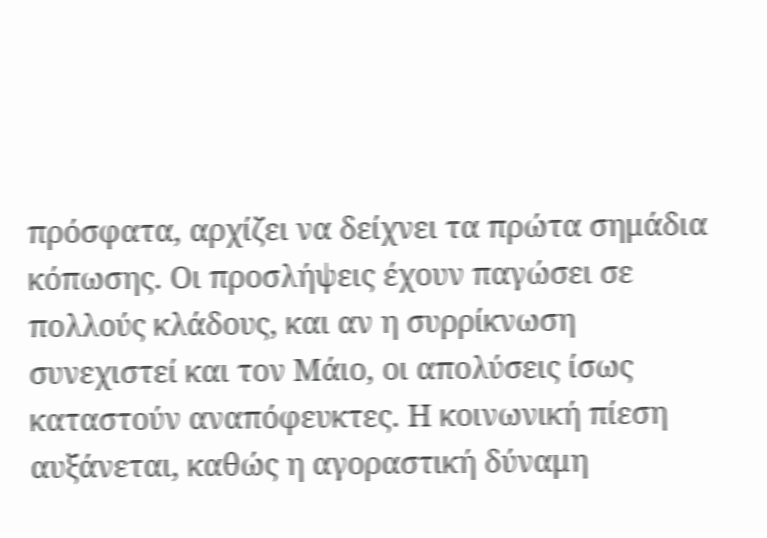πρόσφατα, αρχίζει να δείχνει τα πρώτα σημάδια κόπωσης. Οι προσλήψεις έχουν παγώσει σε πολλούς κλάδους, και αν η συρρίκνωση συνεχιστεί και τον Μάιο, οι απολύσεις ίσως καταστούν αναπόφευκτες. Η κοινωνική πίεση αυξάνεται, καθώς η αγοραστική δύναμη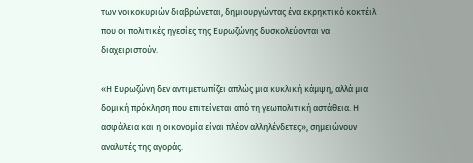των νοικοκυριών διαβρώνεται, δημιουργώντας ένα εκρηκτικό κοκτέιλ που οι πολιτικές ηγεσίες της Ευρωζώνης δυσκολεύονται να διαχειριστούν.

«Η Ευρωζώνη δεν αντιμετωπίζει απλώς μια κυκλική κάμψη, αλλά μια δομική πρόκληση που επιτείνεται από τη γεωπολιτική αστάθεια. Η ασφάλεια και η οικονομία είναι πλέον αλληλένδετες», σημειώνουν αναλυτές της αγοράς.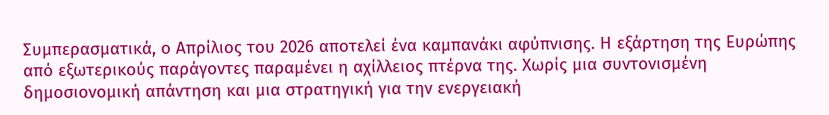Συμπερασματικά, ο Απρίλιος του 2026 αποτελεί ένα καμπανάκι αφύπνισης. Η εξάρτηση της Ευρώπης από εξωτερικούς παράγοντες παραμένει η αχίλλειος πτέρνα της. Χωρίς μια συντονισμένη δημοσιονομική απάντηση και μια στρατηγική για την ενεργειακή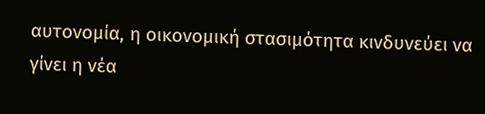αυτονομία, η οικονομική στασιμότητα κινδυνεύει να γίνει η νέα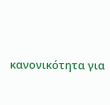κανονικότητα για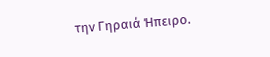την Γηραιά Ήπειρο.